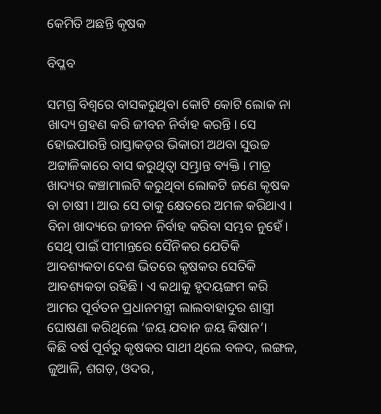କେମିତି ଅଛନ୍ତି କୃଷକ

ବିପ୍ଳବ

ସମଗ୍ର ବିଶ୍ୱରେ ବାସକରୁଥିବା କୋଟି କୋଟି ଲୋକ ନା ଖାଦ୍ୟ ଗ୍ରହଣ କରି ଜୀବନ ନିର୍ବାହ କରନ୍ତି। ସେ ହୋଇପାରନ୍ତି ରାସ୍ତାକଡ଼ର ଭିକାରୀ ଅଥବା ସୁଉଚ୍ଚ ଅଟ୍ଟାଳିକାରେ ବାସ କରୁଥିତ୍ବା ସମ୍ଭ୍ରାନ୍ତ ବ୍ୟକ୍ତି। ମାତ୍ର ଖାଦ୍ୟର କଞ୍ଚାମାଲଟି କରୁଥିବା ଲୋକଟି ଜଣେ କୃଷକ ବା ଚାଷୀ। ଆଉ ସେ ତାକୁ କ୍ଷେତରେ ଅମଳ କରିଥାଏ। ବିନା ଖାଦ୍ୟରେ ଜୀବନ ନିର୍ବାହ କରିବା ସମ୍ଭବ ନୁହେଁ। ସେଥି ପାଇଁ ସୀମାନ୍ତରେ ସୈନିକର ଯେତିକି ଆବଶ୍ୟକତା ଦେଶ ଭିତରେ କୃଷକର ସେତିକି ଆବଶ୍ୟକତା ରହିଛି। ଏ କଥାକୁ ହୃଦୟଙ୍ଗମ କରି ଆମର ପୂର୍ବତନ ପ୍ରଧାନମନ୍ତ୍ରୀ ଲାଲବାହାଦୁର ଶାସ୍ତ୍ରୀ ଘୋଷଣା କରିଥିଲେ ‘ଜୟ ଯବାନ ଜୟ କିଷାନ’।
କିଛି ବର୍ଷ ପୂର୍ବରୁ କୃଷକର ସାଥୀ ଥିଲେ ବଳଦ, ଲଙ୍ଗଳ, ଜୁଆଳି, ଶଗଡ଼, ଓଦର,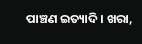ପାଞ୍ଚଣ ଇତ୍ୟାଦି। ଖରା,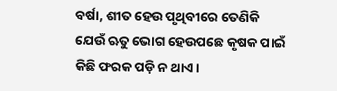ବର୍ଷା, ଶୀତ ହେଉ ପୃଥିବୀରେ ତେଣିକି ଯେଉଁ ଋତୁ ଭୋଗ ହେଉପଛେ କୃଷକ ପାଇଁ କିଛି ଫରକ ପଡ଼ି ନ ଥାଏ।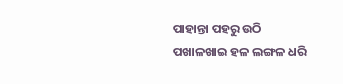ପାହାନ୍ତା ପହରୁ ଉଠି ପଖାଳଖାଇ ହଳ ଲଙ୍ଗଳ ଧରି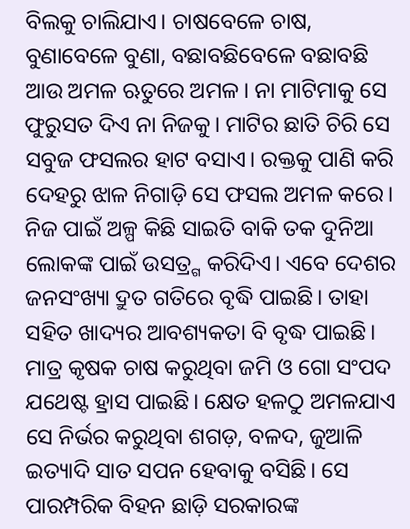ବିଲକୁ ଚାଲିଯାଏ। ଚାଷବେଳେ ଚାଷ, ବୁଣାବେଳେ ବୁଣା, ବଛାବଛିବେଳେ ବଛାବଛି ଆଉ ଅମଳ ଋତୁରେ ଅମଳ। ନା ମାଟିମାକୁ ସେ ଫୁରୁସତ ଦିଏ ନା ନିଜକୁ। ମାଟିର ଛାତି ଚିରି ସେ ସବୁଜ ଫସଲର ହାଟ ବସାଏ। ରକ୍ତକୁ ପାଣି କରି ଦେହରୁ ଝାଳ ନିଗାଡ଼ି ସେ ଫସଲ ଅମଳ କରେ। ନିଜ ପାଇଁ ଅଳ୍ପ କିଛି ସାଇତି ବାକି ତକ ଦୁନିଆ ଲୋକଙ୍କ ପାଇଁ ଉସତ୍ର୍ଗ କରିଦିଏ। ଏବେ ଦେଶର ଜନସଂଖ୍ୟା ଦ୍ରୁତ ଗତିରେ ବୃଦ୍ଧି ପାଇଛି। ତାହା ସହିତ ଖାଦ୍ୟର ଆବଶ୍ୟକତା ବି ବୃଦ୍ଧ ପାଇଛି। ମାତ୍ର କୃଷକ ଚାଷ କରୁଥିବା ଜମି ଓ ଗୋ ସଂପଦ ଯଥେଷ୍ଟ ହ୍ରାସ ପାଇଛି। କ୍ଷେତ ହଳଠୁ ଅମଳଯାଏ ସେ ନିର୍ଭର କରୁଥିବା ଶଗଡ଼, ବଳଦ, ଜୁଆଳି ଇତ୍ୟାଦି ସାତ ସପନ ହେବାକୁ ବସିଛି। ସେ ପାରମ୍ପରିକ ବିହନ ଛାଡ଼ି ସରକାରଙ୍କ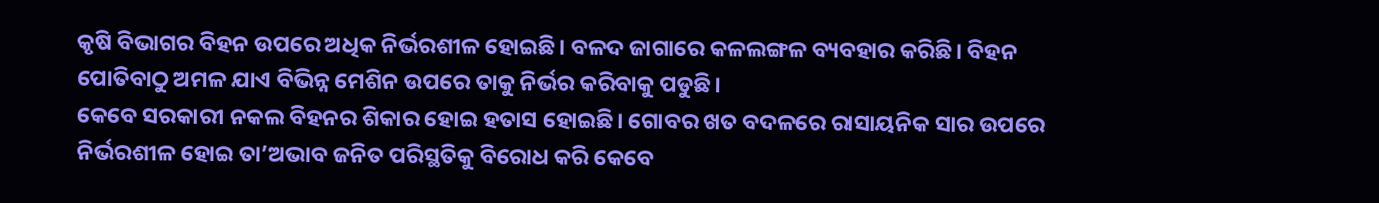କୃଷି ବିଭାଗର ବିହନ ଉପରେ ଅଧିକ ନିର୍ଭରଶୀଳ ହୋଇଛି। ବଳଦ ଜାଗାରେ କଳଲଙ୍ଗଳ ବ୍ୟବହାର କରିଛି। ବିହନ ପୋତିବାଠୁ ଅମଳ ଯାଏ ବିଭିନ୍ନ ମେଶିନ ଉପରେ ତାକୁ ନିର୍ଭର କରିବାକୁ ପଡୁଛି।
କେବେ ସରକାରୀ ନକଲ ବିହନର ଶିକାର ହୋଇ ହତାସ ହୋଇଛି। ଗୋବର ଖତ ବଦଳରେ ରାସାୟନିକ ସାର ଉପରେ ନିର୍ଭରଶୀଳ ହୋଇ ତା’ଅଭାବ ଜନିତ ପରିସ୍ଥତିକୁ ବିରୋଧ କରି କେବେ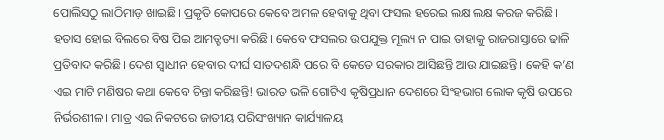ପୋଲିସଠୁ ଲାଠିମାଡ଼ ଖାଇଛି। ପ୍ରକୃତି କୋପରେ କେବେ ଅମଳ ହେବାକୁ ଥିବା ଫସଲ ହରେଇ ଲକ୍ଷ ଲକ୍ଷ କରଜ କରିଛି। ହତାସ ହୋଇ ବିଲରେ ବିଷ ପିଇ ଆମତ୍ହତ୍ୟା କରିଛି। କେବେ ଫସଲର ଉପଯୁକ୍ତ ମୂଲ୍ୟ ନ ପାଇ ତାହାକୁ ରାଜରାସ୍ତାରେ ଢାଳି ପ୍ରତିବାଦ କରିଛି। ଦେଶ ସ୍ବାଧୀନ ହେବାର ଦୀର୍ଘ ସାତଦଶନ୍ଧି ପରେ ବି କେତେ ସରକାର ଆସିଛନ୍ତି ଆଉ ଯାଇଛନ୍ତି। କେହି କ’ଣ ଏଇ ମାଟି ମଣିଷର କଥା କେବେ ଚିନ୍ତା କରିଛନ୍ତି! ଭାରତ ଭଳି ଗୋଟିଏ କୃଷିପ୍ରଧାନ ଦେଶରେ ସିଂହଭାଗ ଲୋକ କୃଷି ଉପରେ ନିର୍ଭରଶୀଳ। ମାତ୍ର ଏଇ ନିକଟରେ ଜାତୀୟ ପରିସଂଖ୍ୟାନ କାର୍ଯ୍ୟାଳୟ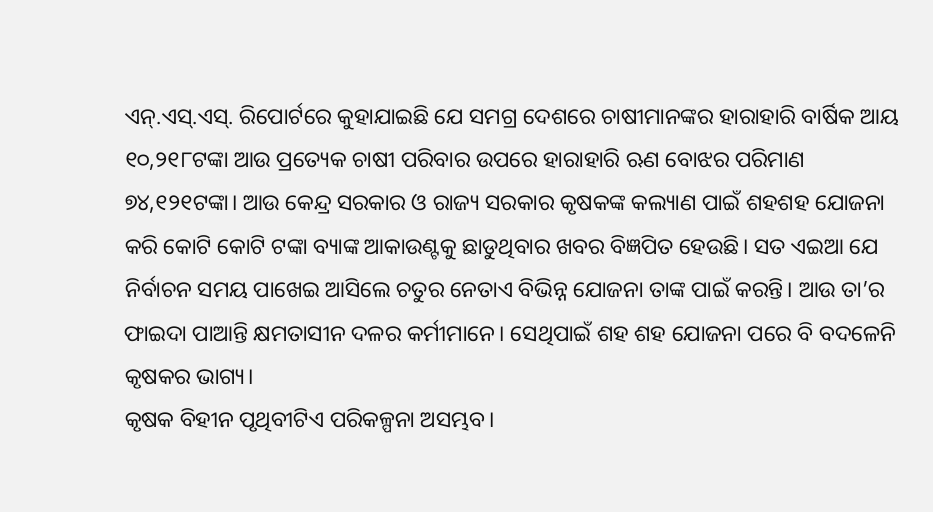ଏନ୍‌.ଏସ୍‌.ଏସ୍‌. ରିପୋର୍ଟରେ କୁହାଯାଇଛି ଯେ ସମଗ୍ର ଦେଶରେ ଚାଷୀମାନଙ୍କର ହାରାହାରି ବାର୍ଷିକ ଆୟ ୧୦,୨୧୮ଟଙ୍କା ଆଉ ପ୍ରତ୍ୟେକ ଚାଷୀ ପରିବାର ଉପରେ ହାରାହାରି ଋଣ ବୋଝର ପରିମାଣ ୭୪,୧୨୧ଟଙ୍କା। ଆଉ କେନ୍ଦ୍ର ସରକାର ଓ ରାଜ୍ୟ ସରକାର କୃଷକଙ୍କ କଲ୍ୟାଣ ପାଇଁ ଶହଶହ ଯୋଜନା କରି କୋଟି କୋଟି ଟଙ୍କା ବ୍ୟାଙ୍କ ଆକାଉଣ୍ଟକୁ ଛାଡୁଥିବାର ଖବର ବିଜ୍ଞପିତ ହେଉଛି। ସତ ଏଇଆ ଯେ ନିର୍ବାଚନ ସମୟ ପାଖେଇ ଆସିଲେ ଚତୁର ନେତାଏ ବିଭିନ୍ନ ଯୋଜନା ତାଙ୍କ ପାଇଁ କରନ୍ତି। ଆଉ ତା’ର ଫାଇଦା ପାଆନ୍ତି କ୍ଷମତାସୀନ ଦଳର କର୍ମୀମାନେ। ସେଥିପାଇଁ ଶହ ଶହ ଯୋଜନା ପରେ ବି ବଦଳେନି କୃଷକର ଭାଗ୍ୟ।
କୃଷକ ବିହୀନ ପୃଥିବୀଟିଏ ପରିକଳ୍ପନା ଅସମ୍ଭବ।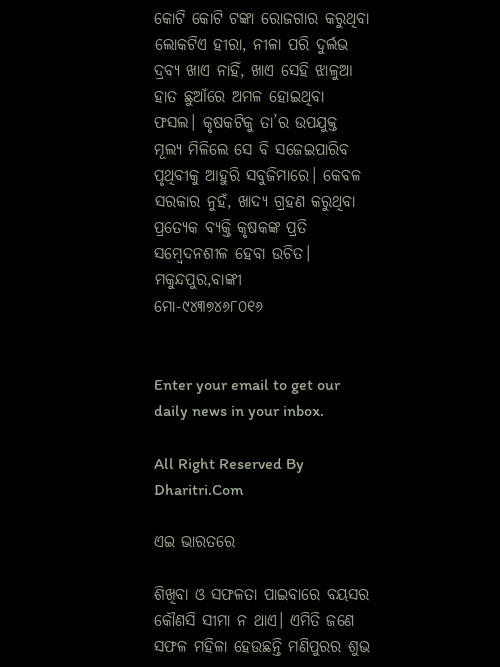କୋଟି କୋଟି ଟଙ୍କା ରୋଜଗାର କରୁଥିବା ଲୋକଟିଏ ହୀରା, ନୀଳା ପରି ଦୁର୍ଲଭ ଦ୍ରବ୍ୟ ଖାଏ ନାହିଁ, ଖାଏ ସେହି ଝାଳୁଆ ହାତ ଛୁଆଁରେ ଅମଳ ହୋଇଥିବା ଫସଲ। କୃଷକଟିକୁ ତା’ର ଉପଯୁକ୍ତ ମୂଲ୍ୟ ମିଳିଲେ ସେ ବି ସଜେଇପାରିବ ପୃଥିବୀକୁ ଆହୁରି ସବୁଜିମାରେ। କେବଳ ସରକାର ନୁହଁ, ଖାଦ୍ୟ ଗ୍ରହଣ କରୁଥିବା ପ୍ରତ୍ୟେକ ବ୍ୟକ୍ତି କୃଷକଙ୍କ ପ୍ରତି ସମ୍ବେଦନଶୀଳ ହେବା ଉଚିତ।
ମକୁନ୍ଦପୁର,ବାଙ୍କୀ
ମୋ-୯୪୩୭୪୬୮୦୧୬


Enter your email to get our daily news in your inbox.

All Right Reserved By Dharitri.Com

ଏଇ ଭାରତରେ

ଶିଖିବା ଓ ସଫଳତା ପାଇବାରେ ବୟସର କୌଣସି ସୀମା ନ ଥାଏ। ଏମିତି ଜଣେ ସଫଳ ମହିଳା ହେଉଛନ୍ତି ମଣିପୁରର ଶୁଭ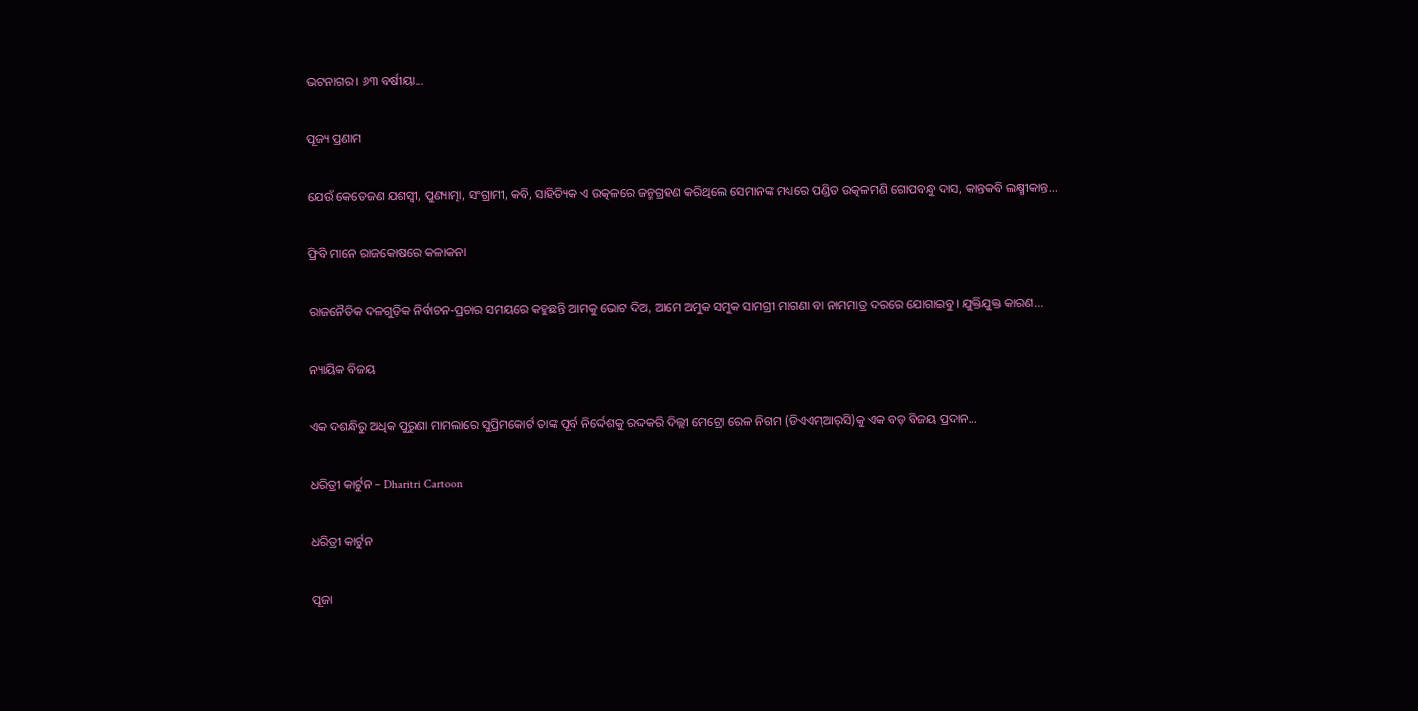ଭଟନାଗର। ୬୩ ବର୍ଷୀୟା...

ପୂଜ୍ୟ ପ୍ରଣାମ

ଯେଉଁ କେତେଜଣ ଯଶସ୍ବୀ, ପୁଣ୍ୟାତ୍ମା, ସଂଗ୍ରାମୀ, କବି, ସାହିତ୍ୟିକ ଏ ଉତ୍କଳରେ ଜନ୍ମଗ୍ରହଣ କରିଥିଲେ ସେମାନଙ୍କ ମଧ୍ୟରେ ପଣ୍ଡିତ ଉତ୍କଳମଣି ଗୋପବନ୍ଧୁ ଦାସ, କାନ୍ତକବି ଲକ୍ଷ୍ମୀକାନ୍ତ...

ଫ୍ରିବି ମାନେ ରାଜକୋଷରେ କଳାକନା

ରାଜନୈତିକ ଦଳଗୁଡ଼ିକ ନିର୍ବାଚନ-ପ୍ରଚାର ସମୟରେ କହୁଛନ୍ତି ଆମକୁ ଭୋଟ ଦିଅ, ଆମେ ଅମୁକ ସମୁକ ସାମଗ୍ରୀ ମାଗଣା ବା ନାମମାତ୍ର ଦରରେ ଯୋଗାଇବୁ। ଯୁକ୍ତିଯୁକ୍ତ କାରଣ...

ନ୍ୟାୟିକ ବିଜୟ

ଏକ ଦଶନ୍ଧିରୁ ଅଧିକ ପୁରୁଣା ମାମଲାରେ ସୁପ୍ରିମକୋର୍ଟ ତାଙ୍କ ପୂର୍ବ ନିର୍ଦ୍ଦେଶକୁ ରଦ୍ଦକରି ଦିଲ୍ଲୀ ମେଟ୍ରୋ ରେଳ ନିଗମ (ଡିଏଏମ୍‌ଆର୍‌ସି)କୁ ଏକ ବଡ଼ ବିଜୟ ପ୍ରଦାନ...

ଧରିତ୍ରୀ କାର୍ଟୁନ – Dharitri Cartoon

ଧରିତ୍ରୀ କାର୍ଟୁନ

ପୂଜା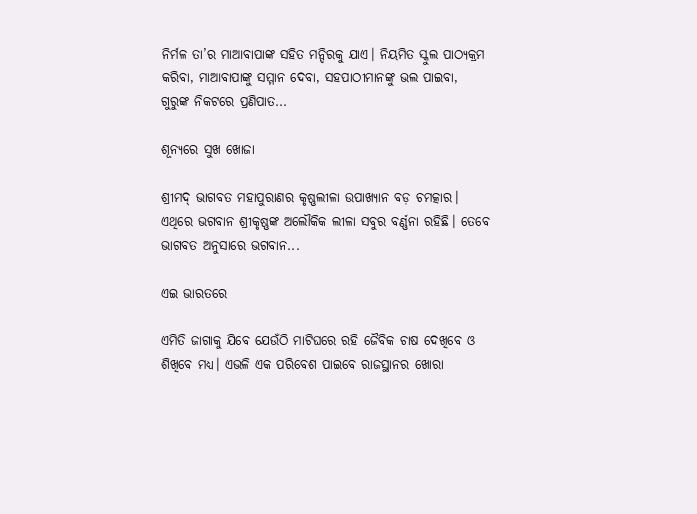ନିର୍ମଳ ତା’ର ମାଆବାପାଙ୍କ ସହିତ ମନ୍ଦିରକୁ ଯାଏ। ନିୟମିତ ସ୍କୁଲ ପାଠ୍ୟକ୍ରମ କରିବା, ମାଆବାପାଙ୍କୁ ସମ୍ମାନ ଦେବା, ସହପାଠୀମାନଙ୍କୁ ଭଲ ପାଇବା, ଗୁରୁଙ୍କ ନିକଟରେ ପ୍ରଣିପାତ...

ଶୂନ୍ୟରେ ସୁଖ ଖୋଜା

ଶ୍ରୀମଦ୍‌ ଭାଗବତ ମହାପୁରାଣର କୃଷ୍ଣଲୀଳା ଉପାଖ୍ୟାନ ବଡ଼ ଚମତ୍କାର। ଏଥିରେ ଭଗବାନ ଶ୍ରୀକୃଷ୍ଣଙ୍କ ଅଲୌକିକ ଲୀଳା ସବୁର ବର୍ଣ୍ଣନା ରହିଛି। ତେବେ ଭାଗବତ ଅନୁସାରେ ଭଗବାନ...

ଏଇ ଭାରତରେ

ଏମିତି ଜାଗାକୁ ଯିବେ ଯେଉଁଠି ମାଟିଘରେ ରହି ଜୈବିକ ଚାଷ ଦେଖିବେ ଓ ଶିଖିବେ ମଧ୍ୟ। ଏଭଳି ଏକ ପରିବେଶ ପାଇବେ ରାଜସ୍ଥାନର ଖୋରା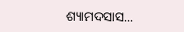ଶ୍ୟାମଦସାସ...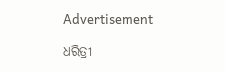Advertisement

ଧରିତ୍ରୀ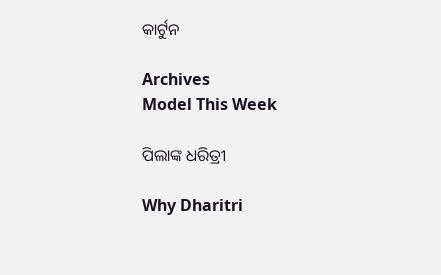କାର୍ଟୁନ

Archives
Model This Week

ପିଲାଙ୍କ ଧରିତ୍ରୀ

Why Dharitri